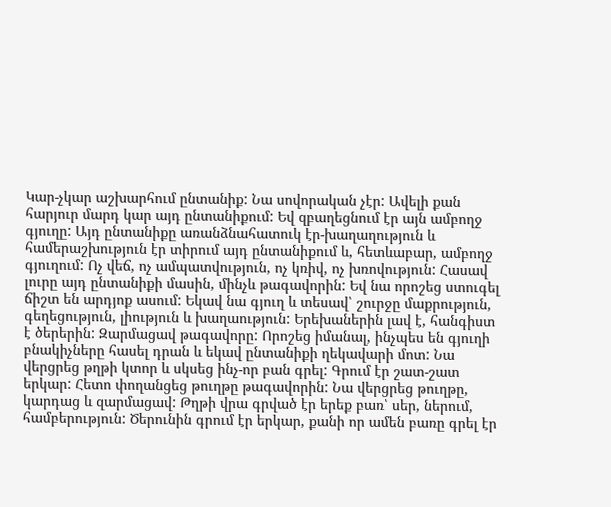Կար-չկար աշխարհում ընտանիք: Նա սովորական չէր: Ավելի քան հարյուր մարդ կար այդ ընտանիքում: Եվ զբաղեցնում էր այն ամբողջ գյուղը: Այդ ընտանիքը առանձնահատուկ էր-խաղաղություն և համերաշխություն էր տիրում այդ ընտանիքում և, հետևաբար, ամբողջ գյուղում: Ոչ վեճ, ոչ ամպատվություն, ոչ կռիվ, ոչ խռովություն: Հասավ լուրը այդ ընտանիքի մասին, մինչև թագավորին: Եվ նա որոշեց ստուգել ճիշտ են արդյոք ասում: Եկավ նա գյուղ և տեսավ՝ շուրջը մաքրություն, գեղեցություն, լիություն և խաղաություն: Երեխաներին լավ է, հանգիստ է ծերերին: Զարմացավ թագավորը: Որոշեց իմանալ, ինչպես են գյուղի բնակիչները հասել դրան և եկավ ընտանիքի ղեկավարի մոտ: Նա վերցրեց թղթի կտոր և սկսեց ինչ-որ բան գրել: Գրում էր շատ-շատ երկար: Հետո փողանցեց թուղթը թագավորին: Նա վերցրեց թուղթը, կարդաց և զարմացավ: Թղթի վրա գրված էր երեք բառ՝ սեր, ներում, համբերություն: Ծերունին գրում էր երկար, քանի որ ամեն բառը գրել էր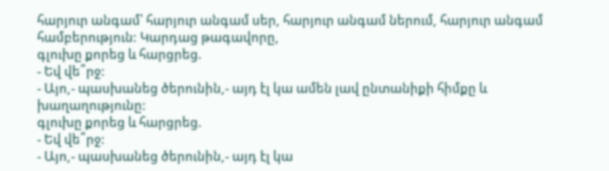հարյուր անգամ՝ հարյուր անգամ սեր, հարյուր անգամ ներում, հարյուր անգամ համբերություն: Կարդաց թագավորը,
գլուխը քորեց և հարցրեց.
- Եվ վե՞րջ:
- Այո,- պասխանեց ծերունին,- այդ էլ կա ամեն լավ ընտանիքի հիմքը և խաղաղությունը:
գլուխը քորեց և հարցրեց.
- Եվ վե՞րջ:
- Այո,- պասխանեց ծերունին,- այդ էլ կա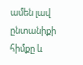ամեն լավ ընտանիքի հիմքը և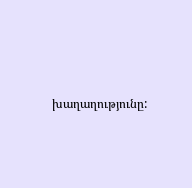խաղաղությունը: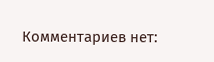Комментариев нет: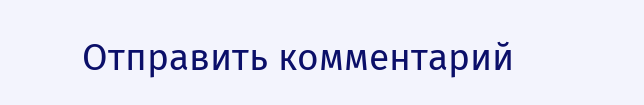Отправить комментарий